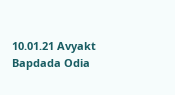10.01.21 Avyakt Bapdada Odia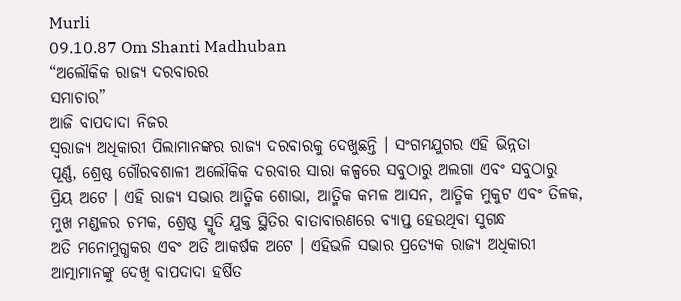Murli
09.10.87 Om Shanti Madhuban
“ଅଲୌକିକ ରାଜ୍ୟ ଦରବାରର
ସମାଚାର”
ଆଜି ବାପଦାଦା ନିଜର
ସ୍ୱରାଜ୍ୟ ଅଧିକାରୀ ପିଲାମାନଙ୍କର ରାଜ୍ୟ ଦରବାରକୁ ଦେଖୁଛନ୍ତି । ସଂଗମଯୁଗର ଏହି ଭିନ୍ନତା
ପୂର୍ଣ୍ଣ, ଶ୍ରେଷ୍ଠ ଗୌରବଶାଳୀ ଅଲୌକିକ ଦରବାର ସାରା କଳ୍ପରେ ସବୁଠାରୁ ଅଲଗା ଏବଂ ସବୁଠାରୁ
ପ୍ରିୟ ଅଟେ । ଏହି ରାଜ୍ୟ ସଭାର ଆତ୍ମିକ ଶୋଭା, ଆତ୍ମିକ କମଳ ଆସନ, ଆତ୍ମିକ ମୁକୁଟ ଏବଂ ତିଳକ,
ମୁଖ ମଣ୍ଡଳର ଚମକ, ଶ୍ରେଷ୍ଠ ସ୍ମୃତି ଯୁକ୍ତ ସ୍ଥିତିର ବାତାବାରଣରେ ବ୍ୟାପ୍ତ ହେଉଥିବା ସୁଗନ୍ଧ
ଅତି ମନୋମୁଗ୍ଧକର ଏବଂ ଅତି ଆକର୍ଷକ ଅଟେ । ଏହିଭଳି ସଭାର ପ୍ରତ୍ୟେକ ରାଜ୍ୟ ଅଧିକାରୀ
ଆତ୍ମାମାନଙ୍କୁ ଦେଖି ବାପଦାଦା ହର୍ଷିତ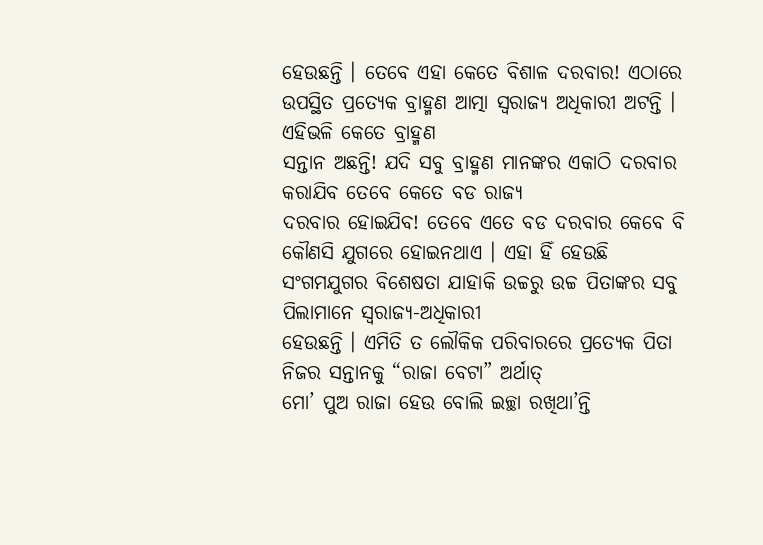ହେଉଛନ୍ତି । ତେବେ ଏହା କେତେ ବିଶାଳ ଦରବାର! ଏଠାରେ
ଉପସ୍ଥିତ ପ୍ରତ୍ୟେକ ବ୍ରାହ୍ମଣ ଆତ୍ମା ସ୍ୱରାଜ୍ୟ ଅଧିକାରୀ ଅଟନ୍ତି । ଏହିଭଳି କେତେ ବ୍ରାହ୍ମଣ
ସନ୍ତାନ ଅଛନ୍ତି! ଯଦି ସବୁ ବ୍ରାହ୍ମଣ ମାନଙ୍କର ଏକାଠି ଦରବାର କରାଯିବ ତେବେ କେତେ ବଡ ରାଜ୍ୟ
ଦରବାର ହୋଇଯିବ! ତେବେ ଏତେ ବଡ ଦରବାର କେବେ ବି କୌଣସି ଯୁଗରେ ହୋଇନଥାଏ । ଏହା ହିଁ ହେଉଛି
ସଂଗମଯୁଗର ବିଶେଷତା ଯାହାକି ଉଚ୍ଚରୁ ଉଚ୍ଚ ପିତାଙ୍କର ସବୁ ପିଲାମାନେ ସ୍ୱରାଜ୍ୟ-ଅଧିକାରୀ
ହେଉଛନ୍ତି । ଏମିତି ତ ଲୌକିକ ପରିବାରରେ ପ୍ରତ୍ୟେକ ପିତା ନିଜର ସନ୍ତାନକୁ “ରାଜା ବେଟା” ଅର୍ଥାତ୍
ମୋ’ ପୁଅ ରାଜା ହେଉ ବୋଲି ଇଚ୍ଛା ରଖିଥା’ନ୍ତି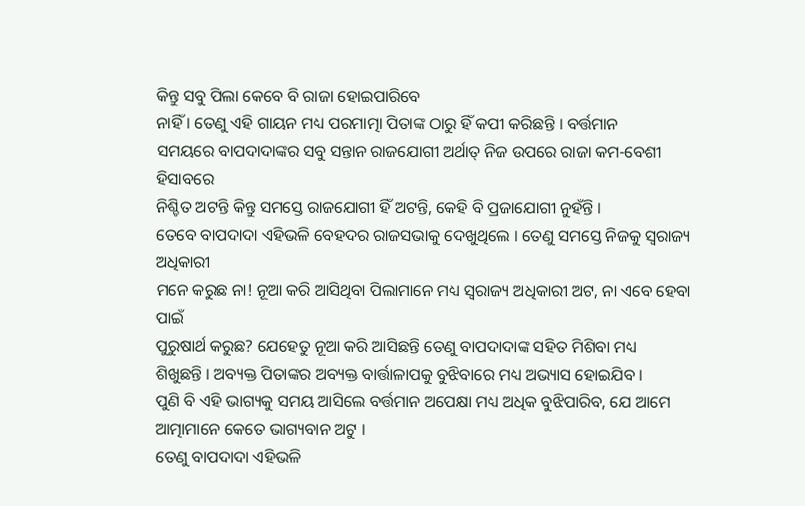କିନ୍ତୁ ସବୁ ପିଲା କେବେ ବି ରାଜା ହୋଇପାରିବେ
ନାହିଁ । ତେଣୁ ଏହି ଗାୟନ ମଧ୍ୟ ପରମାତ୍ମା ପିତାଙ୍କ ଠାରୁ ହିଁ କପୀ କରିଛନ୍ତି । ବର୍ତ୍ତମାନ
ସମୟରେ ବାପଦାଦାଙ୍କର ସବୁ ସନ୍ତାନ ରାଜଯୋଗୀ ଅର୍ଥାତ୍ ନିଜ ଉପରେ ରାଜା କମ-ବେଶୀ ହିସାବରେ
ନିଶ୍ଚିତ ଅଟନ୍ତି କିନ୍ତୁ ସମସ୍ତେ ରାଜଯୋଗୀ ହିଁ ଅଟନ୍ତି, କେହି ବି ପ୍ରଜାଯୋଗୀ ନୁହଁନ୍ତି ।
ତେବେ ବାପଦାଦା ଏହିଭଳି ବେହଦର ରାଜସଭାକୁ ଦେଖୁଥିଲେ । ତେଣୁ ସମସ୍ତେ ନିଜକୁ ସ୍ୱରାଜ୍ୟ ଅଧିକାରୀ
ମନେ କରୁଛ ନା! ନୂଆ କରି ଆସିଥିବା ପିଲାମାନେ ମଧ୍ୟ ସ୍ୱରାଜ୍ୟ ଅଧିକାରୀ ଅଟ, ନା ଏବେ ହେବା ପାଇଁ
ପୁରୁଷାର୍ଥ କରୁଛ? ଯେହେତୁ ନୂଆ କରି ଆସିଛନ୍ତି ତେଣୁ ବାପଦାଦାଙ୍କ ସହିତ ମିଶିବା ମଧ୍ୟ
ଶିଖୁଛନ୍ତି । ଅବ୍ୟକ୍ତ ପିତାଙ୍କର ଅବ୍ୟକ୍ତ ବାର୍ତ୍ତାଳାପକୁ ବୁଝିବାରେ ମଧ୍ୟ ଅଭ୍ୟାସ ହୋଇଯିବ ।
ପୁଣି ବି ଏହି ଭାଗ୍ୟକୁ ସମୟ ଆସିଲେ ବର୍ତ୍ତମାନ ଅପେକ୍ଷା ମଧ୍ୟ ଅଧିକ ବୁଝିପାରିବ, ଯେ ଆମେ
ଆତ୍ମାମାନେ କେତେ ଭାଗ୍ୟବାନ ଅଟୁ ।
ତେଣୁ ବାପଦାଦା ଏହିଭଳି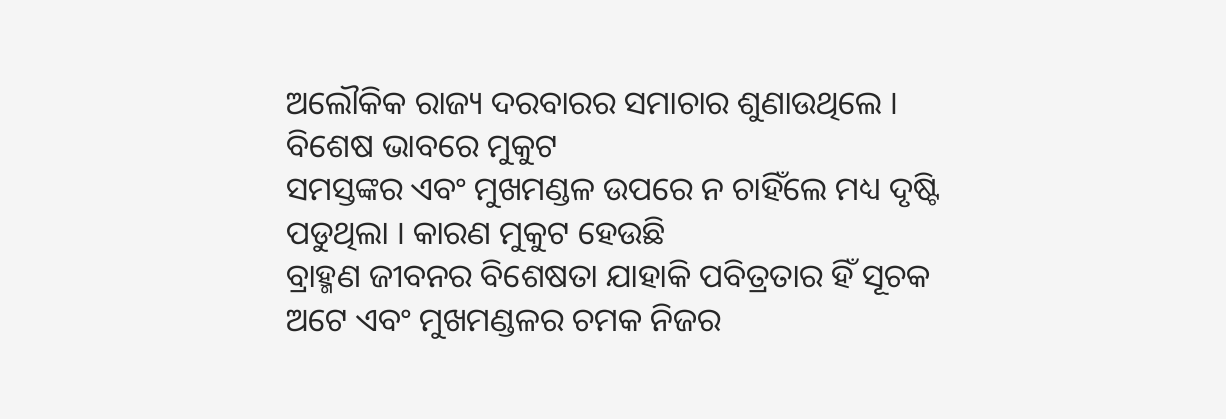ଅଲୌକିକ ରାଜ୍ୟ ଦରବାରର ସମାଚାର ଶୁଣାଉଥିଲେ । ବିଶେଷ ଭାବରେ ମୁକୁଟ
ସମସ୍ତଙ୍କର ଏବଂ ମୁଖମଣ୍ଡଳ ଉପରେ ନ ଚାହିଁଲେ ମଧ୍ୟ ଦୃଷ୍ଟି ପଡୁଥିଲା । କାରଣ ମୁକୁଟ ହେଉଛି
ବ୍ରାହ୍ମଣ ଜୀବନର ବିଶେଷତା ଯାହାକି ପବିତ୍ରତାର ହିଁ ସୂଚକ ଅଟେ ଏବଂ ମୁଖମଣ୍ଡଳର ଚମକ ନିଜର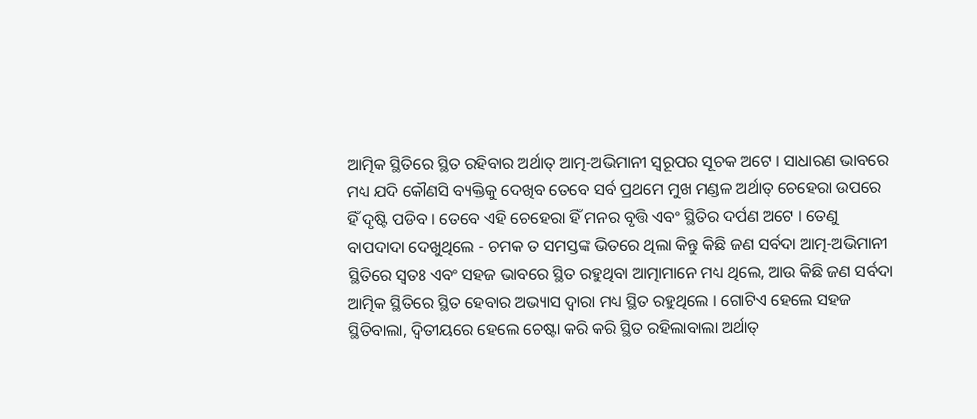ଆତ୍ମିକ ସ୍ଥିତିରେ ସ୍ଥିତ ରହିବାର ଅର୍ଥାତ୍ ଆତ୍ମ-ଅଭିମାନୀ ସ୍ୱରୂପର ସୂଚକ ଅଟେ । ସାଧାରଣ ଭାବରେ
ମଧ୍ୟ ଯଦି କୌଣସି ବ୍ୟକ୍ତିକୁ ଦେଖିବ ତେବେ ସର୍ବ ପ୍ରଥମେ ମୁଖ ମଣ୍ଡଳ ଅର୍ଥାତ୍ ଚେହେରା ଉପରେ
ହିଁ ଦୃଷ୍ଟି ପଡିବ । ତେବେ ଏହି ଚେହେରା ହିଁ ମନର ବୃତ୍ତି ଏବଂ ସ୍ଥିତିର ଦର୍ପଣ ଅଟେ । ତେଣୁ
ବାପଦାଦା ଦେଖୁଥିଲେ - ଚମକ ତ ସମସ୍ତଙ୍କ ଭିତରେ ଥିଲା କିନ୍ତୁ କିଛି ଜଣ ସର୍ବଦା ଆତ୍ମ-ଅଭିମାନୀ
ସ୍ଥିତିରେ ସ୍ୱତଃ ଏବଂ ସହଜ ଭାବରେ ସ୍ଥିତ ରହୁଥିବା ଆତ୍ମାମାନେ ମଧ୍ୟ ଥିଲେ, ଆଉ କିଛି ଜଣ ସର୍ବଦା
ଆତ୍ମିକ ସ୍ଥିତିରେ ସ୍ଥିତ ହେବାର ଅଭ୍ୟାସ ଦ୍ୱାରା ମଧ୍ୟ ସ୍ଥିତ ରହୁଥିଲେ । ଗୋଟିଏ ହେଲେ ସହଜ
ସ୍ଥିତିବାଲା, ଦ୍ୱିତୀୟରେ ହେଲେ ଚେଷ୍ଟା କରି କରି ସ୍ଥିତ ରହିଲାବାଲା ଅର୍ଥାତ୍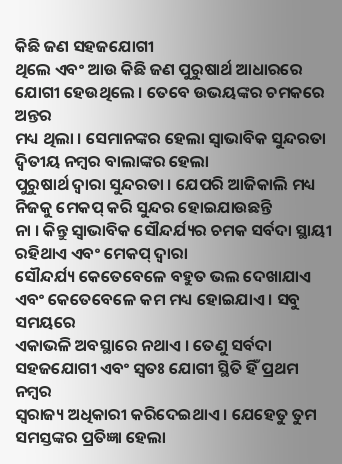କିଛି ଜଣ ସହଜଯୋଗୀ
ଥିଲେ ଏବଂ ଆଉ କିଛି ଜଣ ପୁରୁଷାର୍ଥ ଆଧାରରେ ଯୋଗୀ ହେଉଥିଲେ । ତେବେ ଉଭୟଙ୍କର ଚମକରେ ଅନ୍ତର
ମଧ୍ୟ ଥିଲା । ସେମାନଙ୍କର ହେଲା ସ୍ୱାଭାବିକ ସୁନ୍ଦରତା ଦ୍ୱିତୀୟ ନମ୍ବର ବାଲାଙ୍କର ହେଲା
ପୁରୁଷାର୍ଥ ଦ୍ୱାରା ସୁନ୍ଦରତା । ଯେପରି ଆଜିକାଲି ମଧ୍ୟ ନିଜକୁ ମେକପ୍ କରି ସୁନ୍ଦର ହୋଇଯାଉଛନ୍ତି
ନା । କିନ୍ତୁ ସ୍ୱାଭାବିକ ସୌନ୍ଦର୍ଯ୍ୟର ଚମକ ସର୍ବଦା ସ୍ଥାୟୀ ରହିଥାଏ ଏବଂ ମେକପ୍ ଦ୍ୱାରା
ସୌନ୍ଦର୍ଯ୍ୟ କେତେବେଳେ ବହୁତ ଭଲ ଦେଖାଯାଏ ଏବଂ କେତେବେଳେ କମ ମଧ୍ୟ ହୋଇଯାଏ । ସବୁ ସମୟରେ
ଏକାଭଳି ଅବସ୍ଥାରେ ନଥାଏ । ତେଣୁ ସର୍ବଦା ସହଜଯୋଗୀ ଏବଂ ସ୍ୱତଃ ଯୋଗୀ ସ୍ଥିତି ହିଁ ପ୍ରଥମ ନମ୍ବର
ସ୍ୱରାଜ୍ୟ ଅଧିକାରୀ କରିଦେଇଥାଏ । ଯେହେତୁ ତୁମ ସମସ୍ତଙ୍କର ପ୍ରତିଜ୍ଞା ହେଲା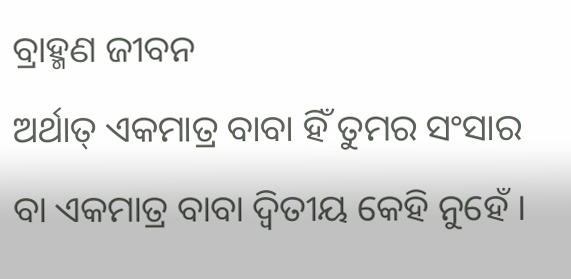ବ୍ରାହ୍ମଣ ଜୀବନ
ଅର୍ଥାତ୍ ଏକମାତ୍ର ବାବା ହିଁ ତୁମର ସଂସାର ବା ଏକମାତ୍ର ବାବା ଦ୍ୱିତୀୟ କେହି ନୁହେଁ ।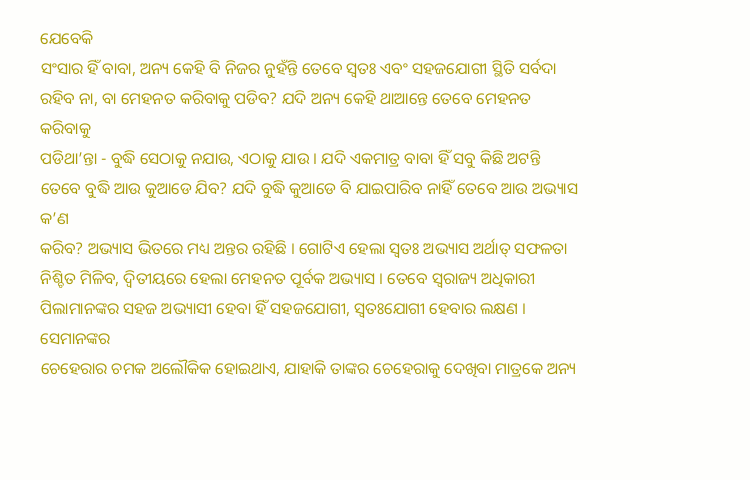ଯେବେକି
ସଂସାର ହିଁ ବାବା, ଅନ୍ୟ କେହି ବି ନିଜର ନୁହଁନ୍ତି ତେବେ ସ୍ୱତଃ ଏବଂ ସହଜଯୋଗୀ ସ୍ଥିତି ସର୍ବଦା
ରହିବ ନା, ବା ମେହନତ କରିବାକୁ ପଡିବ? ଯଦି ଅନ୍ୟ କେହି ଥାଆନ୍ତେ ତେବେ ମେହନତ କରିବାକୁ
ପଡିଥା’ନ୍ତା - ବୁଦ୍ଧି ସେଠାକୁ ନଯାଉ, ଏଠାକୁ ଯାଉ । ଯଦି ଏକମାତ୍ର ବାବା ହିଁ ସବୁ କିଛି ଅଟନ୍ତି
ତେବେ ବୁଦ୍ଧି ଆଉ କୁଆଡେ ଯିବ? ଯଦି ବୁଦ୍ଧି କୁଆଡେ ବି ଯାଇପାରିବ ନାହିଁ ତେବେ ଆଉ ଅଭ୍ୟାସ କ’ଣ
କରିବ? ଅଭ୍ୟାସ ଭିତରେ ମଧ୍ୟ ଅନ୍ତର ରହିଛି । ଗୋଟିଏ ହେଲା ସ୍ୱତଃ ଅଭ୍ୟାସ ଅର୍ଥାତ୍ ସଫଳତା
ନିଶ୍ଚିତ ମିଳିବ, ଦ୍ୱିତୀୟରେ ହେଲା ମେହନତ ପୂର୍ବକ ଅଭ୍ୟାସ । ତେବେ ସ୍ୱରାଜ୍ୟ ଅଧିକାରୀ
ପିଲାମାନଙ୍କର ସହଜ ଅଭ୍ୟାସୀ ହେବା ହିଁ ସହଜଯୋଗୀ, ସ୍ୱତଃଯୋଗୀ ହେବାର ଲକ୍ଷଣ । ସେମାନଙ୍କର
ଚେହେରାର ଚମକ ଅଲୌକିକ ହୋଇଥାଏ, ଯାହାକି ତାଙ୍କର ଚେହେରାକୁ ଦେଖିବା ମାତ୍ରକେ ଅନ୍ୟ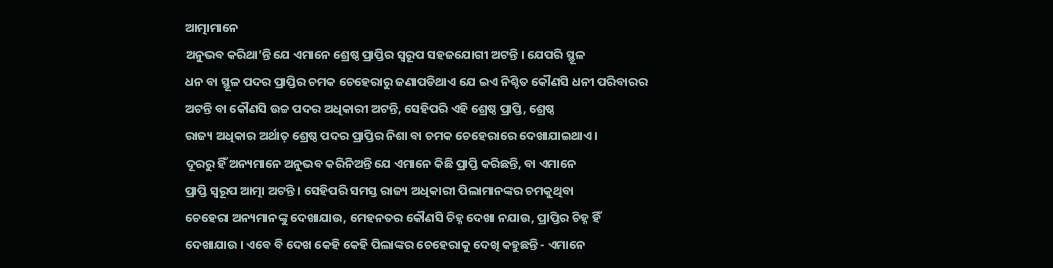ଆତ୍ମାମାନେ
ଅନୁଭବ କରିଥା’ନ୍ତି ଯେ ଏମାନେ ଶ୍ରେଷ୍ଠ ପ୍ରାପ୍ତିର ସ୍ୱରୂପ ସହଜଯୋଗୀ ଅଟନ୍ତି । ଯେପରି ସ୍ଥୂଳ
ଧନ ବା ସ୍ଥୂଳ ପଦର ପ୍ରାପ୍ତିର ଚମକ ଚେହେରାରୁ ଜଣାପଡିଥାଏ ଯେ ଇଏ ନିଶ୍ଚିତ କୌଣସି ଧନୀ ପରିବାରର
ଅଟନ୍ତି ବା କୌଣସି ଉଚ୍ଚ ପଦର ଅଧିକାରୀ ଅଟନ୍ତି, ସେହିପରି ଏହି ଶ୍ରେଷ୍ଠ ପ୍ରାପ୍ତି, ଶ୍ରେଷ୍ଠ
ରାଜ୍ୟ ଅଧିକାର ଅର୍ଥାତ୍ ଶ୍ରେଷ୍ଠ ପଦର ପ୍ରାପ୍ତିର ନିଶା ବା ଚମକ ଚେହେରାରେ ଦେଖାଯାଇଥାଏ ।
ଦୂରରୁ ହିଁ ଅନ୍ୟମାନେ ଅନୁଭବ କରିନିଅନ୍ତି ଯେ ଏମାନେ କିଛି ପ୍ରାପ୍ତି କରିଛନ୍ତି, ବା ଏମାନେ
ପ୍ରାପ୍ତି ସ୍ୱରୂପ ଆତ୍ମା ଅଟନ୍ତି । ସେହିପରି ସମସ୍ତ ରାଜ୍ୟ ଅଧିକାରୀ ପିଲାମାନଙ୍କର ଚମକୁଥିବା
ଚେହେରା ଅନ୍ୟମାନଙ୍କୁ ଦେଖାଯାଉ, ମେହନତର କୌଣସି ଚିହ୍ନ ଦେଖା ନଯାଉ, ପ୍ରାପ୍ତିର ଚିହ୍ନ ହିଁ
ଦେଖାଯାଉ । ଏବେ ବି ଦେଖ କେହି କେହି ପିଲାଙ୍କର ଚେହେରାକୁ ଦେଖି କହୁଛନ୍ତି - ଏମାନେ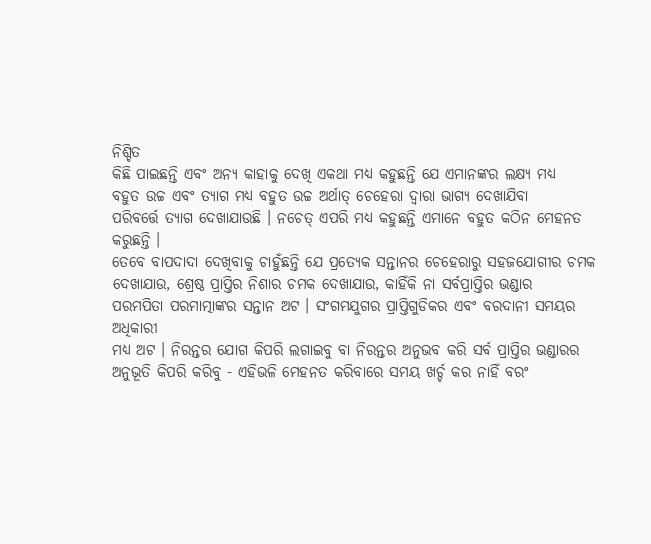ନିଶ୍ଚିତ
କିଛି ପାଇଛନ୍ତି ଏବଂ ଅନ୍ୟ କାହାକୁ ଦେଖି ଏକଥା ମଧ୍ୟ କହୁଛନ୍ତି ଯେ ଏମାନଙ୍କର ଲକ୍ଷ୍ୟ ମଧ୍ୟ
ବହୁତ ଉଚ୍ଚ ଏବଂ ତ୍ୟାଗ ମଧ୍ୟ ବହୁତ ଉଚ୍ଚ ଅର୍ଥାତ୍ ଚେହେରା ଦ୍ୱାରା ଭାଗ୍ୟ ଦେଖାଯିବା
ପରିବର୍ତ୍ତେ ତ୍ୟାଗ ଦେଖାଯାଉଛି । ନଚେତ୍ ଏପରି ମଧ୍ୟ କହୁଛନ୍ତି ଏମାନେ ବହୁତ କଠିନ ମେହନତ
କରୁଛନ୍ତି ।
ତେବେ ବାପଦାଦା ଦେଖିବାକୁ ଚାହୁଁଛନ୍ତି ଯେ ପ୍ରତ୍ୟେକ ସନ୍ତାନର ଚେହେରାରୁ ସହଜଯୋଗୀର ଚମକ
ଦେଖାଯାଉ, ଶ୍ରେଷ୍ଠ ପ୍ରାପ୍ତିର ନିଶାର ଚମକ ଦେଖାଯାଉ, କାହିଁକି ନା ସର୍ବପ୍ରାପ୍ତିର ଭଣ୍ଡାର
ପରମପିତା ପରମାତ୍ମାଙ୍କର ସନ୍ତାନ ଅଟ । ସଂଗମଯୁଗର ପ୍ରାପ୍ତିଗୁଡିକର ଏବଂ ବରଦାନୀ ସମୟର ଅଧିକାରୀ
ମଧ୍ୟ ଅଟ । ନିରନ୍ତର ଯୋଗ କିପରି ଲଗାଇବୁ ବା ନିରନ୍ତର ଅନୁଭବ କରି ସର୍ବ ପ୍ରାପ୍ତିର ଭଣ୍ଡାରର
ଅନୁଭୂତି କିପରି କରିବୁ - ଏହିଭଳି ମେହନତ କରିବାରେ ସମୟ ଖର୍ଚ୍ଚ କର ନାହିଁ ବରଂ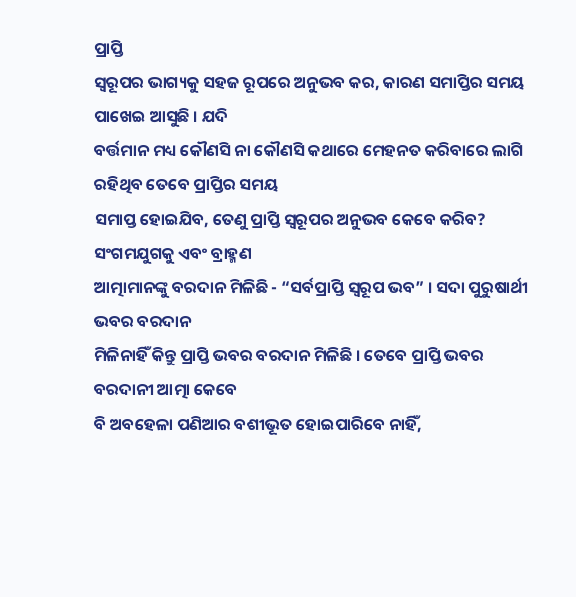ପ୍ରାପ୍ତି
ସ୍ୱରୂପର ଭାଗ୍ୟକୁ ସହଜ ରୂପରେ ଅନୁଭବ କର, କାରଣ ସମାପ୍ତିର ସମୟ ପାଖେଇ ଆସୁଛି । ଯଦି
ବର୍ତ୍ତମାନ ମଧ୍ୟ କୌଣସି ନା କୌଣସି କଥାରେ ମେହନତ କରିବାରେ ଲାଗି ରହିଥିବ ତେବେ ପ୍ରାପ୍ତିର ସମୟ
ସମାପ୍ତ ହୋଇଯିବ, ତେଣୁ ପ୍ରାପ୍ତି ସ୍ୱରୂପର ଅନୁଭବ କେବେ କରିବ? ସଂଗମଯୁଗକୁ ଏବଂ ବ୍ରାହ୍ମଣ
ଆତ୍ମାମାନଙ୍କୁ ବରଦାନ ମିଳିଛି - “ସର୍ବପ୍ରାପ୍ତି ସ୍ୱରୂପ ଭବ” । ସଦା ପୁରୁଷାର୍ଥୀ ଭବର ବରଦାନ
ମିଳିନାହିଁ କିନ୍ତୁ ପ୍ରାପ୍ତି ଭବର ବରଦାନ ମିଳିଛି । ତେବେ ପ୍ରାପ୍ତି ଭବର ବରଦାନୀ ଆତ୍ମା କେବେ
ବି ଅବହେଳା ପଣିଆର ବଶୀଭୂତ ହୋଇପାରିବେ ନାହିଁ,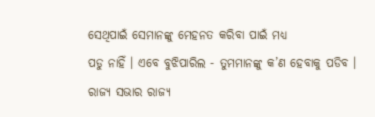ସେଥିପାଇଁ ସେମାନଙ୍କୁ ମେହନତ କରିବା ପାଇଁ ମଧ୍ୟ
ପଡୁ ନାହିଁ । ଏବେ ବୁଝିପାରିଲ - ତୁମମାନଙ୍କୁ କ’ଣ ହେବାକୁ ପଡିବ ।
ରାଜ୍ୟ ସଭାର ରାଜ୍ୟ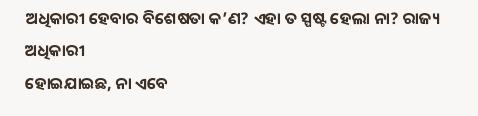ଅଧିକାରୀ ହେବାର ବିଶେଷତା କ’ଣ? ଏହା ତ ସ୍ପଷ୍ଟ ହେଲା ନା? ରାଜ୍ୟ ଅଧିକାରୀ
ହୋଇଯାଇଛ, ନା ଏବେ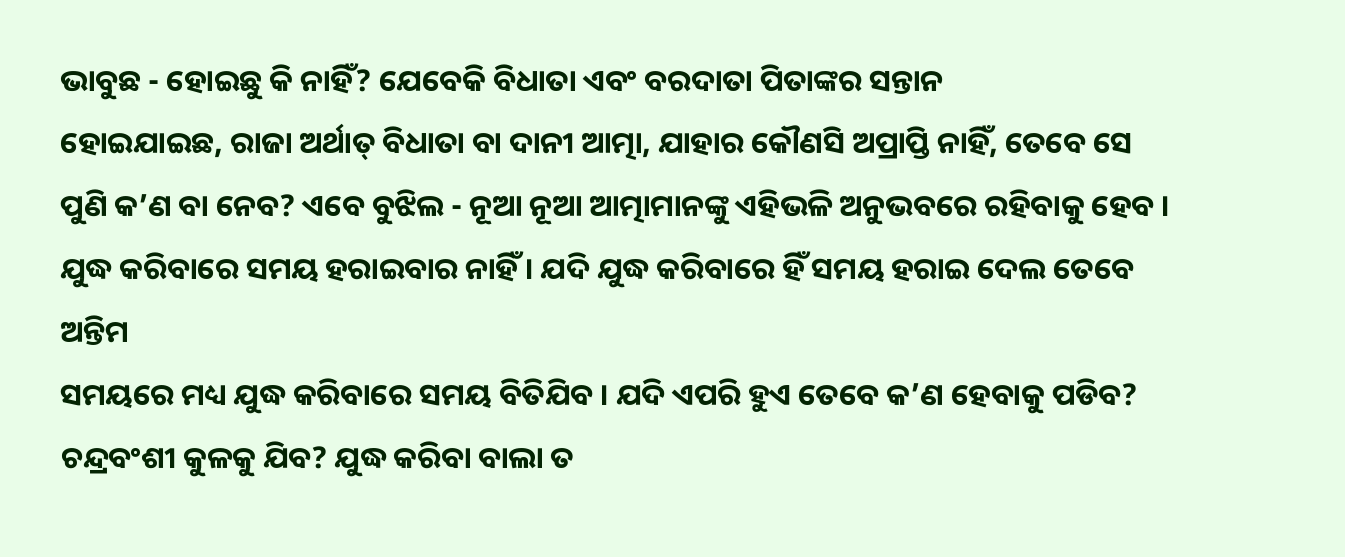ଭାବୁଛ - ହୋଇଛୁ କି ନାହିଁ? ଯେବେକି ବିଧାତା ଏବଂ ବରଦାତା ପିତାଙ୍କର ସନ୍ତାନ
ହୋଇଯାଇଛ, ରାଜା ଅର୍ଥାତ୍ ବିଧାତା ବା ଦାନୀ ଆତ୍ମା, ଯାହାର କୌଣସି ଅପ୍ରାପ୍ତି ନାହିଁ, ତେବେ ସେ
ପୁଣି କ’ଣ ବା ନେବ? ଏବେ ବୁଝିଲ - ନୂଆ ନୂଆ ଆତ୍ମାମାନଙ୍କୁ ଏହିଭଳି ଅନୁଭବରେ ରହିବାକୁ ହେବ ।
ଯୁଦ୍ଧ କରିବାରେ ସମୟ ହରାଇବାର ନାହିଁ । ଯଦି ଯୁଦ୍ଧ କରିବାରେ ହିଁ ସମୟ ହରାଇ ଦେଲ ତେବେ ଅନ୍ତିମ
ସମୟରେ ମଧ୍ୟ ଯୁଦ୍ଧ କରିବାରେ ସମୟ ବିତିଯିବ । ଯଦି ଏପରି ହୁଏ ତେବେ କ’ଣ ହେବାକୁ ପଡିବ?
ଚନ୍ଦ୍ରବଂଶୀ କୁଳକୁ ଯିବ? ଯୁଦ୍ଧ କରିବା ବାଲା ତ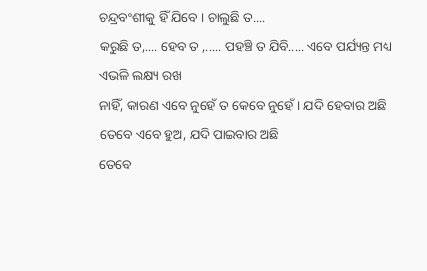ଚନ୍ଦ୍ରବଂଶୀକୁ ହିଁ ଯିବେ । ଚାଲୁଛି ତ....
କରୁଛି ତ,.... ହେବ ତ ,..... ପହଞ୍ଚି ତ ଯିବି..... ଏବେ ପର୍ଯ୍ୟନ୍ତ ମଧ୍ୟ ଏଭଳି ଲକ୍ଷ୍ୟ ରଖ
ନାହିଁ, କାରଣ ଏବେ ନୁହେଁ ତ କେବେ ନୁହେଁ । ଯଦି ହେବାର ଅଛି ତେବେ ଏବେ ହୁଅ, ଯଦି ପାଇବାର ଅଛି
ତେବେ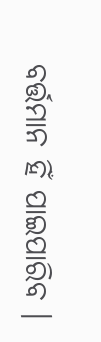ବର୍ତ୍ତମାନ ହିଁ ପାଇପାରିବ ।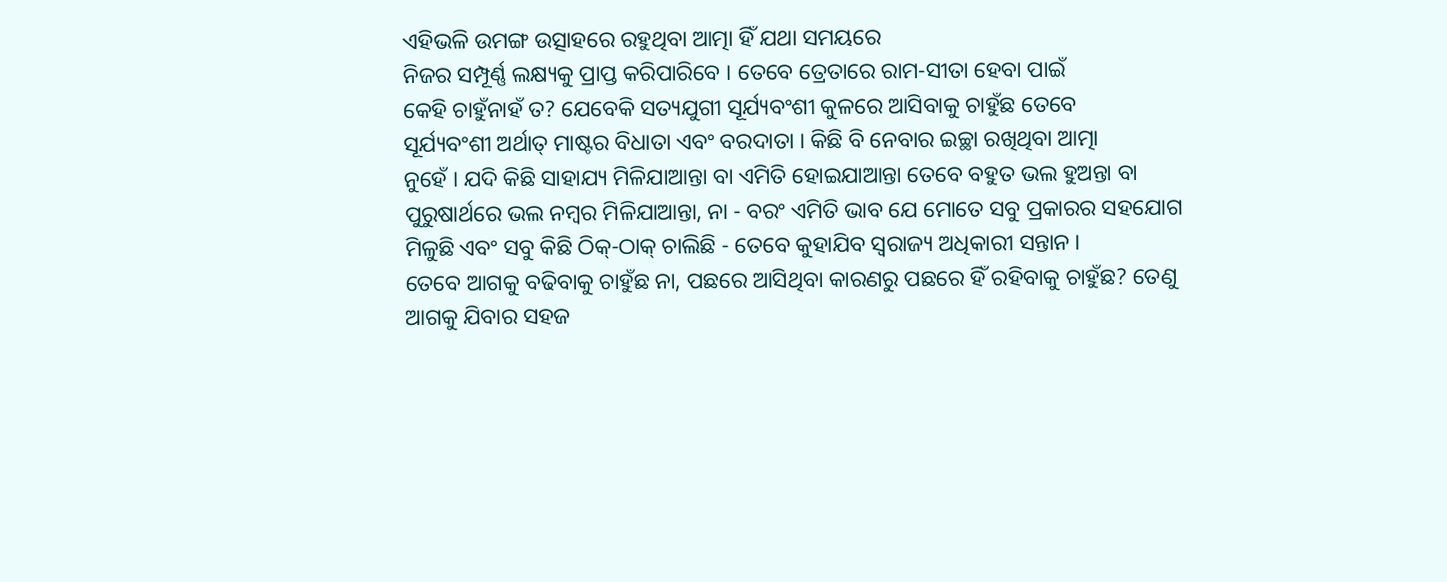ଏହିଭଳି ଉମଙ୍ଗ ଉତ୍ସାହରେ ରହୁଥିବା ଆତ୍ମା ହିଁ ଯଥା ସମୟରେ
ନିଜର ସମ୍ପୂର୍ଣ୍ଣ ଲକ୍ଷ୍ୟକୁ ପ୍ରାପ୍ତ କରିପାରିବେ । ତେବେ ତ୍ରେତାରେ ରାମ-ସୀତା ହେବା ପାଇଁ
କେହି ଚାହୁଁନାହଁ ତ? ଯେବେକି ସତ୍ୟଯୁଗୀ ସୂର୍ଯ୍ୟବଂଶୀ କୁଳରେ ଆସିବାକୁ ଚାହୁଁଛ ତେବେ
ସୂର୍ଯ୍ୟବଂଶୀ ଅର୍ଥାତ୍ ମାଷ୍ଟର ବିଧାତା ଏବଂ ବରଦାତା । କିଛି ବି ନେବାର ଇଚ୍ଛା ରଖିଥିବା ଆତ୍ମା
ନୁହେଁ । ଯଦି କିଛି ସାହାଯ୍ୟ ମିଳିଯାଆନ୍ତା ବା ଏମିତି ହୋଇଯାଆନ୍ତା ତେବେ ବହୁତ ଭଲ ହୁଅନ୍ତା ବା
ପୁରୁଷାର୍ଥରେ ଭଲ ନମ୍ବର ମିଳିଯାଆନ୍ତା, ନା - ବରଂ ଏମିତି ଭାବ ଯେ ମୋତେ ସବୁ ପ୍ରକାରର ସହଯୋଗ
ମିଳୁଛି ଏବଂ ସବୁ କିଛି ଠିକ୍-ଠାକ୍ ଚାଲିଛି - ତେବେ କୁହାଯିବ ସ୍ୱରାଜ୍ୟ ଅଧିକାରୀ ସନ୍ତାନ ।
ତେବେ ଆଗକୁ ବଢିବାକୁ ଚାହୁଁଛ ନା, ପଛରେ ଆସିଥିବା କାରଣରୁ ପଛରେ ହିଁ ରହିବାକୁ ଚାହୁଁଛ? ତେଣୁ
ଆଗକୁ ଯିବାର ସହଜ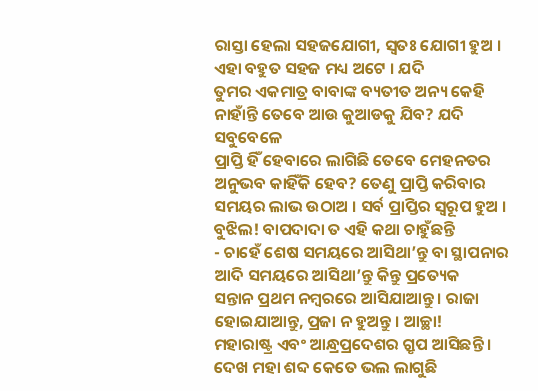ରାସ୍ତା ହେଲା ସହଜଯୋଗୀ, ସ୍ୱତଃ ଯୋଗୀ ହୁଅ । ଏହା ବହୁତ ସହଜ ମଧ୍ୟ ଅଟେ । ଯଦି
ତୁମର ଏକମାତ୍ର ବାବାଙ୍କ ବ୍ୟତୀତ ଅନ୍ୟ କେହି ନାହାଁନ୍ତି ତେବେ ଆଉ କୁଆଡକୁ ଯିବ? ଯଦି ସବୁବେଳେ
ପ୍ରାପ୍ତି ହିଁ ହେବାରେ ଲାଗିଛି ତେବେ ମେହନତର ଅନୁଭବ କାହିଁକି ହେବ? ତେଣୁ ପ୍ରାପ୍ତି କରିବାର
ସମୟର ଲାଭ ଉଠାଅ । ସର୍ବ ପ୍ରାପ୍ତିର ସ୍ୱରୂପ ହୁଅ । ବୁଝିଲ! ବାପଦାଦା ତ ଏହି କଥା ଚାହୁଁଛନ୍ତି
- ଚାହେଁ ଶେଷ ସମୟରେ ଆସିଥା’ନ୍ତୁ ବା ସ୍ଥାପନାର ଆଦି ସମୟରେ ଆସିଥା’ନ୍ତୁ କିନ୍ତୁ ପ୍ରତ୍ୟେକ
ସନ୍ତାନ ପ୍ରଥମ ନମ୍ବରରେ ଆସିଯାଆନ୍ତୁ । ରାଜା ହୋଇଯାଆନ୍ତୁ, ପ୍ରଜା ନ ହୁଅନ୍ତୁ । ଆଚ୍ଛା!
ମହାରାଷ୍ଟ୍ର ଏବଂ ଆନ୍ଧ୍ରପ୍ରଦେଶର ଗ୍ରୃପ ଆସିଛନ୍ତି । ଦେଖ ମହା ଶବ୍ଦ କେତେ ଭଲ ଲାଗୁଛି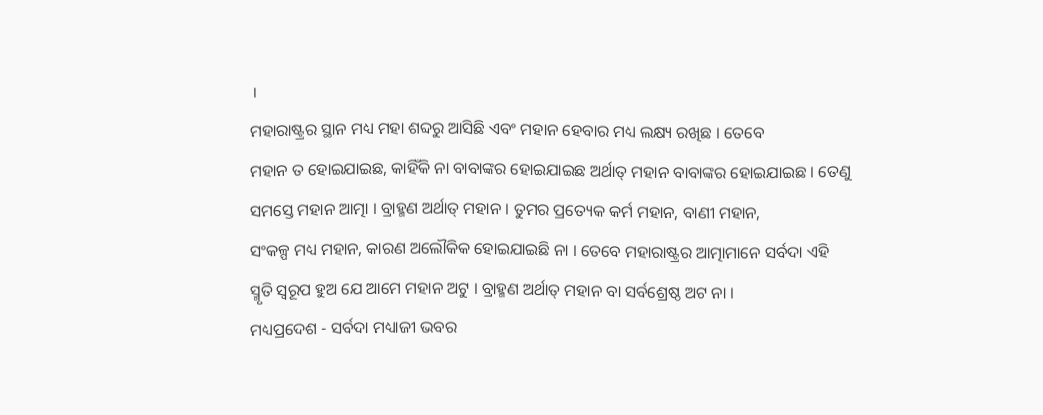।
ମହାରାଷ୍ଟ୍ରର ସ୍ଥାନ ମଧ୍ୟ ମହା ଶବ୍ଦରୁ ଆସିଛି ଏବଂ ମହାନ ହେବାର ମଧ୍ୟ ଲକ୍ଷ୍ୟ ରଖିଛ । ତେବେ
ମହାନ ତ ହୋଇଯାଇଛ, କାହିଁକି ନା ବାବାଙ୍କର ହୋଇଯାଇଛ ଅର୍ଥାତ୍ ମହାନ ବାବାଙ୍କର ହୋଇଯାଇଛ । ତେଣୁ
ସମସ୍ତେ ମହାନ ଆତ୍ମା । ବ୍ରାହ୍ମଣ ଅର୍ଥାତ୍ ମହାନ । ତୁମର ପ୍ରତ୍ୟେକ କର୍ମ ମହାନ, ବାଣୀ ମହାନ,
ସଂକଳ୍ପ ମଧ୍ୟ ମହାନ, କାରଣ ଅଲୌକିକ ହୋଇଯାଇଛି ନା । ତେବେ ମହାରାଷ୍ଟ୍ରର ଆତ୍ମାମାନେ ସର୍ବଦା ଏହି
ସ୍ମୃତି ସ୍ୱରୂପ ହୁଅ ଯେ ଆମେ ମହାନ ଅଟୁ । ବ୍ରାହ୍ମଣ ଅର୍ଥାତ୍ ମହାନ ବା ସର୍ବଶ୍ରେଷ୍ଠ ଅଟ ନା ।
ମଧ୍ୟପ୍ରଦେଶ - ସର୍ବଦା ମଧ୍ୟାଜୀ ଭବର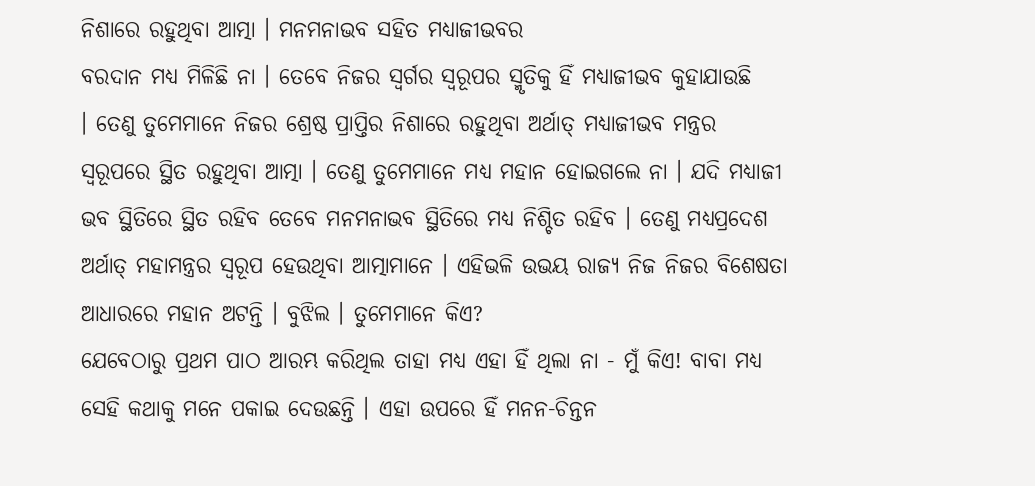ନିଶାରେ ରହୁଥିବା ଆତ୍ମା । ମନମନାଭବ ସହିତ ମଧ୍ୟାଜୀଭବର
ବରଦାନ ମଧ୍ୟ ମିଳିଛି ନା । ତେବେ ନିଜର ସ୍ୱର୍ଗର ସ୍ୱରୂପର ସ୍ମୃତିକୁ ହିଁ ମଧ୍ୟାଜୀଭବ କୁହାଯାଉଛି
। ତେଣୁ ତୁମେମାନେ ନିଜର ଶ୍ରେଷ୍ଠ ପ୍ରାପ୍ତିର ନିଶାରେ ରହୁଥିବା ଅର୍ଥାତ୍ ମଧ୍ୟାଜୀଭବ ମନ୍ତ୍ରର
ସ୍ୱରୂପରେ ସ୍ଥିତ ରହୁଥିବା ଆତ୍ମା । ତେଣୁ ତୁମେମାନେ ମଧ୍ୟ ମହାନ ହୋଇଗଲେ ନା । ଯଦି ମଧ୍ୟାଜୀ
ଭବ ସ୍ଥିତିରେ ସ୍ଥିତ ରହିବ ତେବେ ମନମନାଭବ ସ୍ଥିତିରେ ମଧ୍ୟ ନିଶ୍ଚିତ ରହିବ । ତେଣୁ ମଧ୍ୟପ୍ରଦେଶ
ଅର୍ଥାତ୍ ମହାମନ୍ତ୍ରର ସ୍ୱରୂପ ହେଉଥିବା ଆତ୍ମାମାନେ । ଏହିଭଳି ଉଭୟ ରାଜ୍ୟ ନିଜ ନିଜର ବିଶେଷତା
ଆଧାରରେ ମହାନ ଅଟନ୍ତି । ବୁଝିଲ । ତୁମେମାନେ କିଏ?
ଯେବେଠାରୁ ପ୍ରଥମ ପାଠ ଆରମ୍ଭ କରିଥିଲ ତାହା ମଧ୍ୟ ଏହା ହିଁ ଥିଲା ନା - ମୁଁ କିଏ! ବାବା ମଧ୍ୟ
ସେହି କଥାକୁ ମନେ ପକାଇ ଦେଉଛନ୍ତି । ଏହା ଉପରେ ହିଁ ମନନ-ଚିନ୍ତନ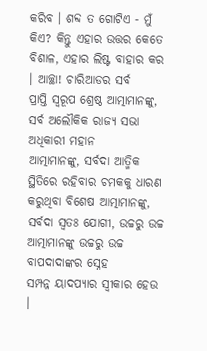କରିବ । ଶବ୍ଦ ତ ଗୋଟିଏ - ମୁଁ
କିଏ? କିନ୍ତୁ ଏହାର ଉତ୍ତର କେତେ ବିଶାଳ, ଏହାର ଲିଷ୍ଟ ବାହାର କର । ଆଚ୍ଛା! ଚାରିଆଡର ସର୍ବ
ପ୍ରାପ୍ତି ସ୍ୱରୂପ ଶ୍ରେଷ୍ଠ ଆତ୍ମାମାନଙ୍କୁ, ସର୍ବ ଅଲୌକିକ ରାଜ୍ୟ ସଭା ଅଧିକାରୀ ମହାନ
ଆତ୍ମାମାନଙ୍କୁ, ସର୍ବଦା ଆତ୍ମିକ ସ୍ଥିତିରେ ରହିବାର ଚମକକୁ ଧାରଣ କରୁଥିବା ବିଶେଷ ଆତ୍ମାମାନଙ୍କୁ,
ସର୍ବଦା ସ୍ୱତଃ ଯୋଗୀ, ଉଚ୍ଚରୁ ଉଚ୍ଚ ଆତ୍ମାମାନଙ୍କୁ ଉଚ୍ଚରୁ ଉଚ୍ଚ ବାପଦାଦାଙ୍କର ସ୍ନେହ
ସମ୍ପନ୍ନ ୟାଦପ୍ୟାର ସ୍ୱୀକାର ହେଉ ।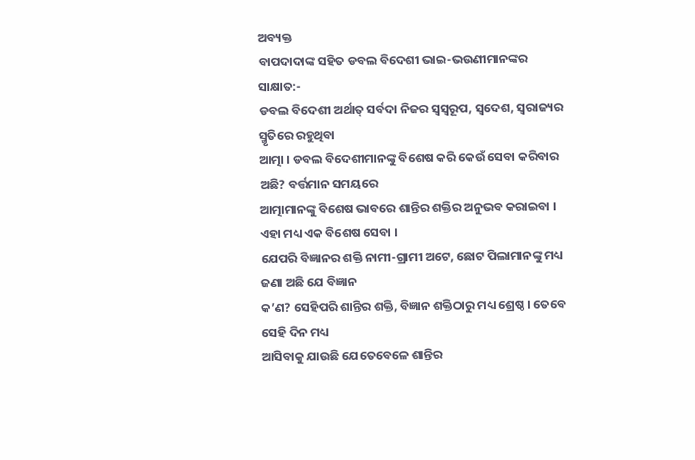ଅବ୍ୟକ୍ତ
ବାପଦାଦାଙ୍କ ସହିତ ଡବଲ ବିଦେଶୀ ଭାଇ-ଭଉଣୀମାନଙ୍କର ସାକ୍ଷାତ:-
ଡବଲ ବିଦେଶୀ ଅର୍ଥାତ୍ ସର୍ବଦା ନିଜର ସ୍ୱସ୍ୱରୂପ, ସ୍ୱଦେଶ, ସ୍ୱରାଜ୍ୟର ସ୍ମୃତିରେ ରହୁଥିବା
ଆତ୍ମା । ଡବଲ ବିଦେଶୀମାନଙ୍କୁ ବିଶେଷ କରି କେଉଁ ସେବା କରିବାର ଅଛି? ବର୍ତ୍ତମାନ ସମୟରେ
ଆତ୍ମାମାନଙ୍କୁ ବିଶେଷ ଭାବରେ ଶାନ୍ତିର ଶକ୍ତିର ଅନୁଭବ କରାଇବା । ଏହା ମଧ୍ୟ ଏକ ବିଶେଷ ସେବା ।
ଯେପରି ବିଜ୍ଞାନର ଶକ୍ତି ନାମୀ-ଗ୍ରାମୀ ଅଟେ, ଛୋଟ ପିଲାମାନଙ୍କୁ ମଧ୍ୟ ଜଣା ଅଛି ଯେ ବିଜ୍ଞାନ
କ’ଣ? ସେହିପରି ଶାନ୍ତିର ଶକ୍ତି, ବିଜ୍ଞାନ ଶକ୍ତିଠାରୁ ମଧ୍ୟ ଶ୍ରେଷ୍ଠ । ତେବେ ସେହି ଦିନ ମଧ୍ୟ
ଆସିବାକୁ ଯାଉଛି ଯେତେବେଳେ ଶାନ୍ତିର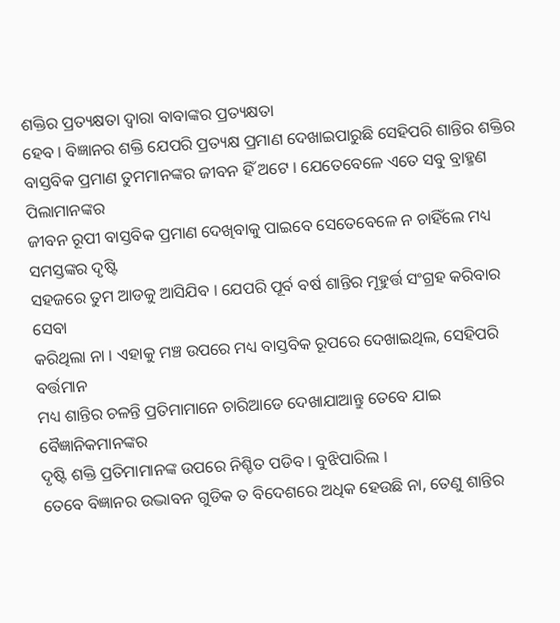ଶକ୍ତିର ପ୍ରତ୍ୟକ୍ଷତା ଦ୍ୱାରା ବାବାଙ୍କର ପ୍ରତ୍ୟକ୍ଷତା
ହେବ । ବିଜ୍ଞାନର ଶକ୍ତି ଯେପରି ପ୍ରତ୍ୟକ୍ଷ ପ୍ରମାଣ ଦେଖାଇପାରୁଛି ସେହିପରି ଶାନ୍ତିର ଶକ୍ତିର
ବାସ୍ତବିକ ପ୍ରମାଣ ତୁମମାନଙ୍କର ଜୀବନ ହିଁ ଅଟେ । ଯେତେବେଳେ ଏତେ ସବୁ ବ୍ରାହ୍ମଣ ପିଲାମାନଙ୍କର
ଜୀବନ ରୂପୀ ବାସ୍ତବିକ ପ୍ରମାଣ ଦେଖିବାକୁ ପାଇବେ ସେତେବେଳେ ନ ଚାହିଁଲେ ମଧ୍ୟ ସମସ୍ତଙ୍କର ଦୃଷ୍ଟି
ସହଜରେ ତୁମ ଆଡକୁ ଆସିଯିବ । ଯେପରି ପୂର୍ବ ବର୍ଷ ଶାନ୍ତିର ମୂହୁର୍ତ୍ତ ସଂଗ୍ରହ କରିବାର ସେବା
କରିଥିଲା ନା । ଏହାକୁ ମଞ୍ଚ ଉପରେ ମଧ୍ୟ ବାସ୍ତବିକ ରୂପରେ ଦେଖାଇଥିଲ, ସେହିପରି ବର୍ତ୍ତମାନ
ମଧ୍ୟ ଶାନ୍ତିର ଚଳନ୍ତି ପ୍ରତିମାମାନେ ଚାରିଆଡେ ଦେଖାଯାଆନ୍ତୁ ତେବେ ଯାଇ ବୈଜ୍ଞାନିକମାନଙ୍କର
ଦୃଷ୍ଟି ଶକ୍ତି ପ୍ରତିମାମାନଙ୍କ ଉପରେ ନିଶ୍ଚିତ ପଡିବ । ବୁଝିପାରିଲ ।
ତେବେ ବିଜ୍ଞାନର ଉଦ୍ଭାବନ ଗୁଡିକ ତ ବିଦେଶରେ ଅଧିକ ହେଉଛି ନା, ତେଣୁ ଶାନ୍ତିର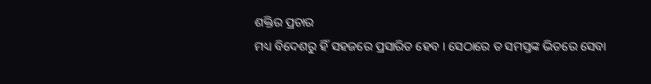ଶକ୍ତିର ପ୍ରଚାର
ମଧ୍ୟ ବିଦେଶରୁ ହିଁ ସହଜରେ ପ୍ରସାରିତ ହେବ । ସେଠାରେ ତ ସମସ୍ତଙ୍କ ଭିତରେ ସେବା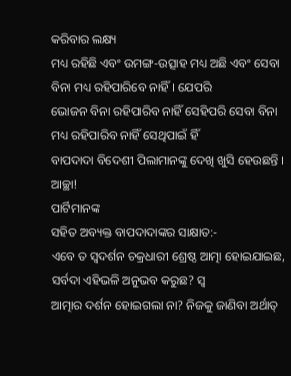କରିବାର ଲକ୍ଷ୍ୟ
ମଧ୍ୟ ରହିଛି ଏବଂ ଉମଙ୍ଗ-ଉତ୍ସାହ ମଧ୍ୟ ଅଛି ଏବଂ ସେବା ବିନା ମଧ୍ୟ ରହିପାରିବେ ନାହିଁ । ଯେପରି
ଭୋଜନ ବିନା ରହିପାରିବ ନାହିଁ ସେହିପରି ସେବା ବିନା ମଧ୍ୟ ରହିପାରିବ ନାହିଁ ସେଥିପାଇଁ ହିଁ
ବାପଦାଦା ବିଦେଶୀ ପିଲାମାନଙ୍କୁ ଦେଖି ଖୁସି ହେଉଛନ୍ତି । ଆଚ୍ଛା!
ପାର୍ଟିମାନଙ୍କ
ସହିତ ଅବ୍ୟକ୍ତ ବାପଦାଦାଙ୍କର ସାକ୍ଷାତ:-
ଏବେ ତ ସ୍ୱଦର୍ଶନ ଚକ୍ରଧାରୀ ଶ୍ରେଷ୍ଠ ଆତ୍ମା ହୋଇଯାଇଛ, ସର୍ବଦା ଏହିଭଳି ଅନୁଭବ କରୁଛ? ସ୍ୱ
ଆତ୍ମାର ଦର୍ଶନ ହୋଇଗଲା ନା? ନିଜକୁ ଜାଣିବା ଅର୍ଥାତ୍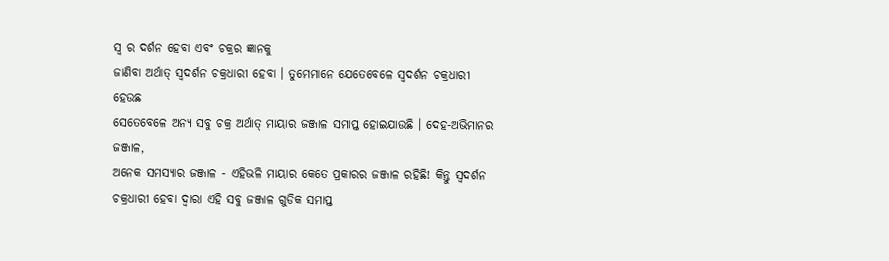ସ୍ୱ ର ଦର୍ଶନ ହେବା ଏବଂ ଚକ୍ରର ଜ୍ଞାନକୁ
ଜାଣିବା ଅର୍ଥାତ୍ ସ୍ୱଦର୍ଶନ ଚକ୍ରଧାରୀ ହେବା । ତୁମେମାନେ ଯେତେବେଳେ ସ୍ୱଦର୍ଶନ ଚକ୍ରଧାରୀ ହେଉଛ
ସେତେବେଳେ ଅନ୍ୟ ସବୁ ଚକ୍ର ଅର୍ଥାତ୍ ମାୟାର ଜଞ୍ଜାଳ ସମାପ୍ତ ହୋଇଯାଉଛି । ଦେହ-ଅଭିମାନର ଜଞ୍ଜାଳ,
ଅନେକ ସମସ୍ୟାର ଜଞ୍ଜାଳ - ଏହିଭଳି ମାୟାର କେତେ ପ୍ରକାରର ଜଞ୍ଜାଳ ରହିଛି! କିନ୍ତୁ ସ୍ୱଦର୍ଶନ
ଚକ୍ରଧାରୀ ହେବା ଦ୍ୱାରା ଏହି ସବୁ ଜଞ୍ଜାଳ ଗୁଡିକ ସମାପ୍ତ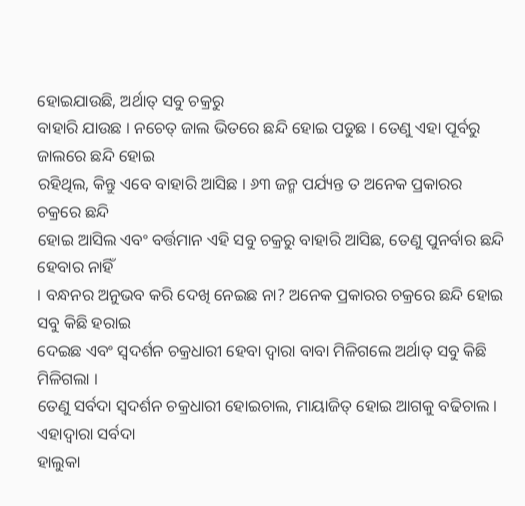ହୋଇଯାଉଛି, ଅର୍ଥାତ୍ ସବୁ ଚକ୍ରରୁ
ବାହାରି ଯାଉଛ । ନଚେତ୍ ଜାଲ ଭିତରେ ଛନ୍ଦି ହୋଇ ପଡୁଛ । ତେଣୁ ଏହା ପୂର୍ବରୁ ଜାଲରେ ଛନ୍ଦି ହୋଇ
ରହିଥିଲ, କିନ୍ତୁ ଏବେ ବାହାରି ଆସିଛ । ୬୩ ଜନ୍ମ ପର୍ଯ୍ୟନ୍ତ ତ ଅନେକ ପ୍ରକାରର ଚକ୍ରରେ ଛନ୍ଦି
ହୋଇ ଆସିଲ ଏବଂ ବର୍ତ୍ତମାନ ଏହି ସବୁ ଚକ୍ରରୁ ବାହାରି ଆସିଛ, ତେଣୁ ପୁନର୍ବାର ଛନ୍ଦି ହେବାର ନାହିଁ
। ବନ୍ଧନର ଅନୁଭବ କରି ଦେଖି ନେଇଛ ନା? ଅନେକ ପ୍ରକାରର ଚକ୍ରରେ ଛନ୍ଦି ହୋଇ ସବୁ କିଛି ହରାଇ
ଦେଇଛ ଏବଂ ସ୍ୱଦର୍ଶନ ଚକ୍ରଧାରୀ ହେବା ଦ୍ୱାରା ବାବା ମିଳିଗଲେ ଅର୍ଥାତ୍ ସବୁ କିଛି ମିଳିଗଲା ।
ତେଣୁ ସର୍ବଦା ସ୍ୱଦର୍ଶନ ଚକ୍ରଧାରୀ ହୋଇଚାଲ, ମାୟାଜିତ୍ ହୋଇ ଆଗକୁ ବଢିଚାଲ । ଏହାଦ୍ୱାରା ସର୍ବଦା
ହାଲୁକା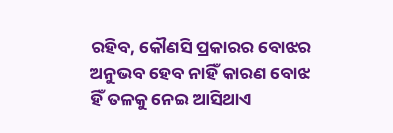ରହିବ, କୌଣସି ପ୍ରକାରର ବୋଝର ଅନୁଭବ ହେବ ନାହିଁ କାରଣ ବୋଝ ହିଁ ତଳକୁ ନେଇ ଆସିଥାଏ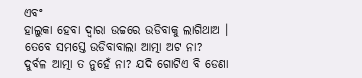ଏବଂ
ହାଲୁକା ହେବା ଦ୍ୱାରା ଉଚ୍ଚରେ ଉଡିବାକୁ ଲାଗିଥାଅ । ତେବେ ସମସ୍ତେ ଉଡିବାବାଲା ଆତ୍ମା ଅଟ ନା?
ଦୁର୍ବଳ ଆତ୍ମା ତ ନୁହେଁ ନା? ଯଦି ଗୋଟିଏ ବି ଡେଣା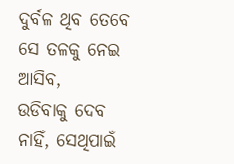ଦୁର୍ବଳ ଥିବ ତେବେ ସେ ତଳକୁ ନେଇ ଆସିବ,
ଉଡିବାକୁ ଦେବ ନାହିଁ, ସେଥିପାଇଁ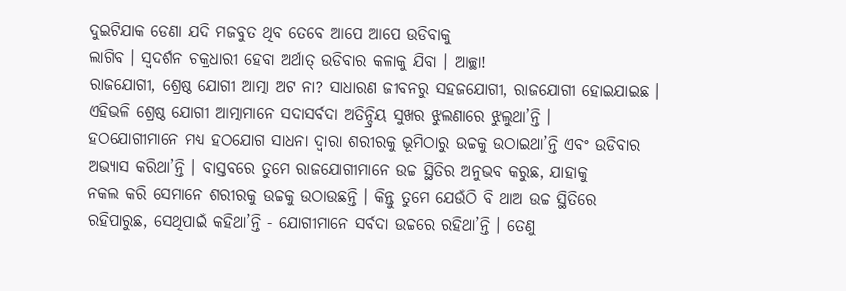ଦୁଇଟିଯାକ ଡେଣା ଯଦି ମଜବୁତ ଥିବ ତେବେ ଆପେ ଆପେ ଉଡିବାକୁ
ଲାଗିବ । ସ୍ୱଦର୍ଶନ ଚକ୍ରଧାରୀ ହେବା ଅର୍ଥାତ୍ ଉଡିବାର କଳାକୁ ଯିବା । ଆଚ୍ଛା!
ରାଜଯୋଗୀ, ଶ୍ରେଷ୍ଠ ଯୋଗୀ ଆତ୍ମା ଅଟ ନା? ସାଧାରଣ ଜୀବନରୁ ସହଜଯୋଗୀ, ରାଜଯୋଗୀ ହୋଇଯାଇଛ ।
ଏହିଭଳି ଶ୍ରେଷ୍ଠ ଯୋଗୀ ଆତ୍ମାମାନେ ସଦାସର୍ବଦା ଅତିନ୍ଦ୍ରିୟ ସୁଖର ଝୁଲଣାରେ ଝୁଲୁଥା’ନ୍ତି ।
ହଠଯୋଗୀମାନେ ମଧ୍ୟ ହଠଯୋଗ ସାଧନା ଦ୍ୱାରା ଶରୀରକୁ ଭୂମିଠାରୁ ଉଚ୍ଚକୁ ଉଠାଇଥା’ନ୍ତି ଏବଂ ଉଡିବାର
ଅଭ୍ୟାସ କରିଥା’ନ୍ତି । ବାସ୍ତବରେ ତୁମେ ରାଜଯୋଗୀମାନେ ଉଚ୍ଚ ସ୍ଥିତିର ଅନୁଭବ କରୁଛ, ଯାହାକୁ
ନକଲ କରି ସେମାନେ ଶରୀରକୁ ଉଚ୍ଚକୁ ଉଠାଉଛନ୍ତି । କିନ୍ତୁ ତୁମେ ଯେଉଁଠି ବି ଥାଅ ଉଚ୍ଚ ସ୍ଥିତିରେ
ରହିପାରୁଛ, ସେଥିପାଇଁ କହିଥା’ନ୍ତି - ଯୋଗୀମାନେ ସର୍ବଦା ଉଚ୍ଚରେ ରହିଥା’ନ୍ତି । ତେଣୁ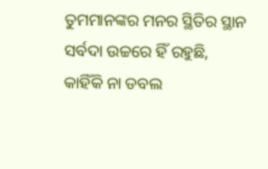ତୁମମାନଙ୍କର ମନର ସ୍ଥିତିର ସ୍ଥାନ ସର୍ବଦା ଉଚ୍ଚରେ ହିଁ ରହୁଛି, କାହିଁକି ନା ଡବଲ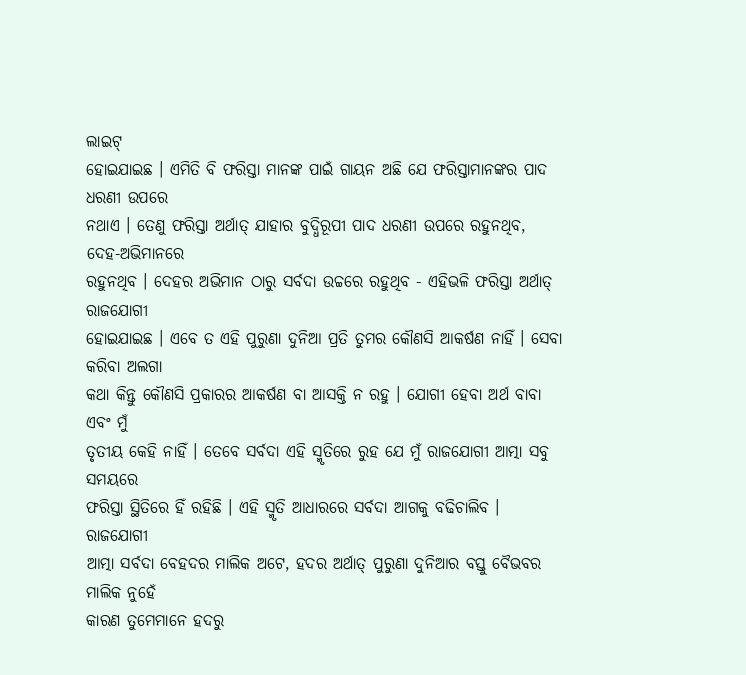ଲାଇଟ୍
ହୋଇଯାଇଛ । ଏମିତି ବି ଫରିସ୍ତା ମାନଙ୍କ ପାଇଁ ଗାୟନ ଅଛି ଯେ ଫରିସ୍ତାମାନଙ୍କର ପାଦ ଧରଣୀ ଉପରେ
ନଥାଏ । ତେଣୁ ଫରିସ୍ତା ଅର୍ଥାତ୍ ଯାହାର ବୁଦ୍ଧିରୂପୀ ପାଦ ଧରଣୀ ଉପରେ ରହୁନଥିବ, ଦେହ-ଅଭିମାନରେ
ରହୁନଥିବ । ଦେହର ଅଭିମାନ ଠାରୁ ସର୍ବଦା ଉଚ୍ଚରେ ରହୁଥିବ - ଏହିଭଳି ଫରିସ୍ତା ଅର୍ଥାତ୍ ରାଜଯୋଗୀ
ହୋଇଯାଇଛ । ଏବେ ତ ଏହି ପୁରୁଣା ଦୁନିଆ ପ୍ରତି ତୁମର କୌଣସି ଆକର୍ଷଣ ନାହିଁ । ସେବା କରିବା ଅଲଗା
କଥା କିନ୍ତୁ କୌଣସି ପ୍ରକାରର ଆକର୍ଷଣ ବା ଆସକ୍ତି ନ ରହୁ । ଯୋଗୀ ହେବା ଅର୍ଥ ବାବା ଏବଂ ମୁଁ
ତୃତୀୟ କେହି ନାହିଁ । ତେବେ ସର୍ବଦା ଏହି ସ୍ମୃତିରେ ରୁହ ଯେ ମୁଁ ରାଜଯୋଗୀ ଆତ୍ମା ସବୁ ସମୟରେ
ଫରିସ୍ତା ସ୍ଥିତିରେ ହିଁ ରହିଛି । ଏହି ସ୍ମୃତି ଆଧାରରେ ସର୍ବଦା ଆଗକୁ ବଢିଚାଲିବ । ରାଜଯୋଗୀ
ଆତ୍ମା ସର୍ବଦା ବେହଦର ମାଲିକ ଅଟେ, ହଦର ଅର୍ଥାତ୍ ପୁରୁଣା ଦୁନିଆର ବସ୍ତୁ ବୈଭବର ମାଲିକ ନୁହେଁ
କାରଣ ତୁମେମାନେ ହଦରୁ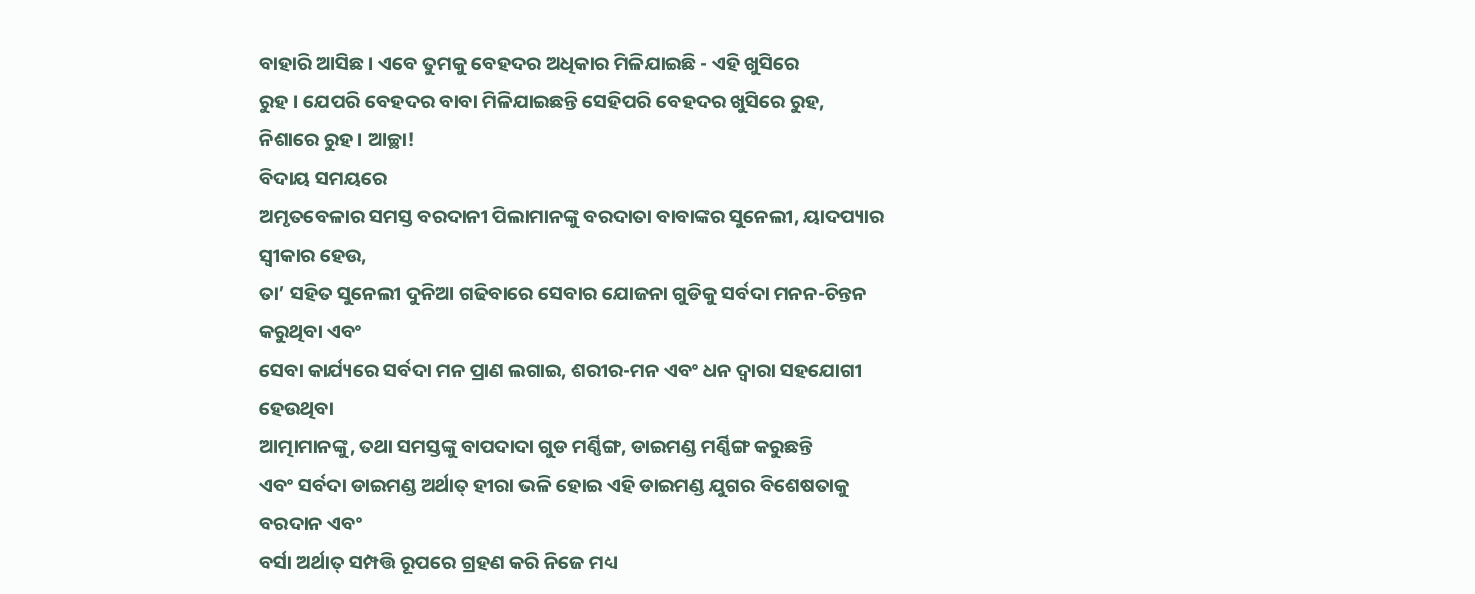ବାହାରି ଆସିଛ । ଏବେ ତୁମକୁ ବେହଦର ଅଧିକାର ମିଳିଯାଇଛି - ଏହି ଖୁସିରେ
ରୁହ । ଯେପରି ବେହଦର ବାବା ମିଳିଯାଇଛନ୍ତି ସେହିପରି ବେହଦର ଖୁସିରେ ରୁହ, ନିଶାରେ ରୁହ । ଆଚ୍ଛା!
ବିଦାୟ ସମୟରେ
ଅମୃତବେଳାର ସମସ୍ତ ବରଦାନୀ ପିଲାମାନଙ୍କୁ ବରଦାତା ବାବାଙ୍କର ସୁନେଲୀ, ୟାଦପ୍ୟାର ସ୍ୱୀକାର ହେଉ,
ତା’ ସହିତ ସୁନେଲୀ ଦୁନିଆ ଗଢିବାରେ ସେବାର ଯୋଜନା ଗୁଡିକୁ ସର୍ବଦା ମନନ-ଚିନ୍ତନ କରୁଥିବା ଏବଂ
ସେବା କାର୍ଯ୍ୟରେ ସର୍ବଦା ମନ ପ୍ରାଣ ଲଗାଇ, ଶରୀର-ମନ ଏବଂ ଧନ ଦ୍ୱାରା ସହଯୋଗୀ ହେଉଥିବା
ଆତ୍ମାମାନଙ୍କୁ, ତଥା ସମସ୍ତଙ୍କୁ ବାପଦାଦା ଗୁଡ ମର୍ଣ୍ଣିଙ୍ଗ, ଡାଇମଣ୍ଡ ମର୍ଣ୍ଣିଙ୍ଗ କରୁଛନ୍ତି
ଏବଂ ସର୍ବଦା ଡାଇମଣ୍ଡ ଅର୍ଥାତ୍ ହୀରା ଭଳି ହୋଇ ଏହି ଡାଇମଣ୍ଡ ଯୁଗର ବିଶେଷତାକୁ ବରଦାନ ଏବଂ
ବର୍ସା ଅର୍ଥାତ୍ ସମ୍ପତ୍ତି ରୂପରେ ଗ୍ରହଣ କରି ନିଜେ ମଧ୍ୟ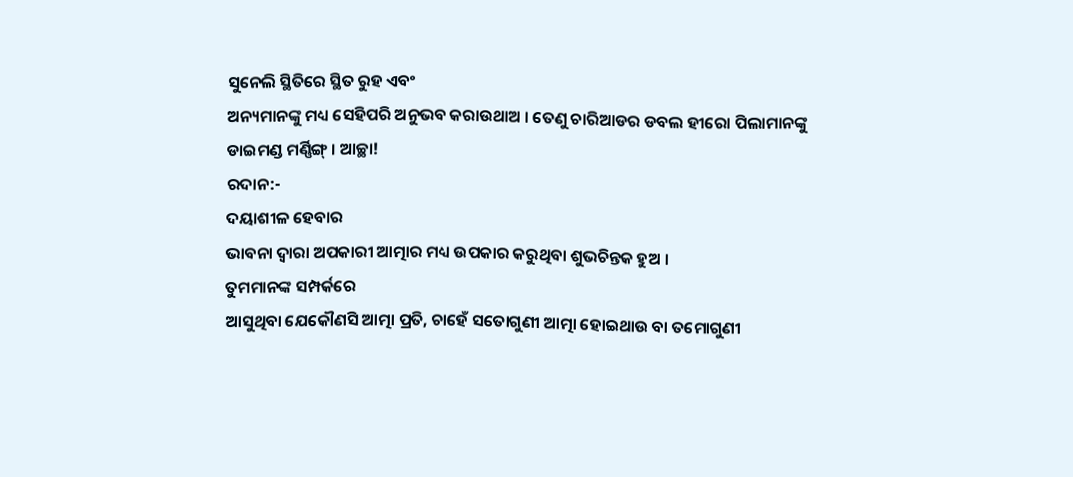ସୁନେଲି ସ୍ଥିତିରେ ସ୍ଥିତ ରୁହ ଏବଂ
ଅନ୍ୟମାନଙ୍କୁ ମଧ୍ୟ ସେହିପରି ଅନୁଭବ କରାଉଥାଅ । ତେଣୁ ଚାରିଆଡର ଡବଲ ହୀରୋ ପିଲାମାନଙ୍କୁ
ଡାଇମଣ୍ଡ ମର୍ଣ୍ଣିଙ୍ଗ୍ । ଆଚ୍ଛା!
ରଦାନ:-
ଦୟାଶୀଳ ହେବାର
ଭାବନା ଦ୍ୱାରା ଅପକାରୀ ଆତ୍ମାର ମଧ୍ୟ ଉପକାର କରୁଥିବା ଶୁଭଚିନ୍ତକ ହୁଅ ।
ତୁମମାନଙ୍କ ସମ୍ପର୍କରେ
ଆସୁଥିବା ଯେକୌଣସି ଆତ୍ମା ପ୍ରତି, ଚାହେଁ ସତୋଗୁଣୀ ଆତ୍ମା ହୋଇଥାଉ ବା ତମୋଗୁଣୀ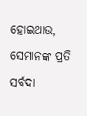ହୋଇଥାଉ,
ସେମାନଙ୍କ ପ୍ରତି ସର୍ବଦା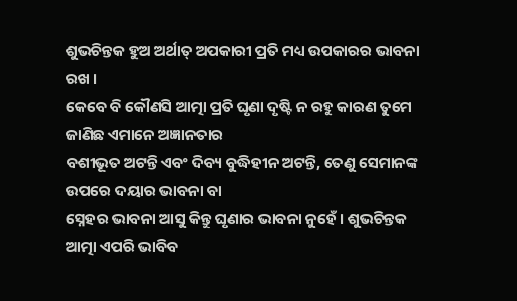ଶୁଭଚିନ୍ତକ ହୁଅ ଅର୍ଥାତ୍ ଅପକାରୀ ପ୍ରତି ମଧ୍ୟ ଉପକାରର ଭାବନା ରଖ ।
କେବେ ବି କୌଣସି ଆତ୍ମା ପ୍ରତି ଘୃଣା ଦୃଷ୍ଟି ନ ରହୁ କାରଣ ତୁମେ ଜାଣିଛ ଏମାନେ ଅଜ୍ଞାନତାର
ବଶୀଭୂତ ଅଟନ୍ତି ଏବଂ ଦିବ୍ୟ ବୁଦ୍ଧିହୀନ ଅଟନ୍ତି, ତେଣୁ ସେମାନଙ୍କ ଉପରେ ଦୟାର ଭାବନା ବା
ସ୍ନେହର ଭାବନା ଆସୁ କିନ୍ତୁ ଘୃଣାର ଭାବନା ନୁହେଁ । ଶୁଭଚିନ୍ତକ ଆତ୍ମା ଏପରି ଭାବିବ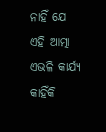ନାହିଁ ଯେ
ଏହି ଆତ୍ମା ଏଭଳି କାର୍ଯ୍ୟ କାହିଁକି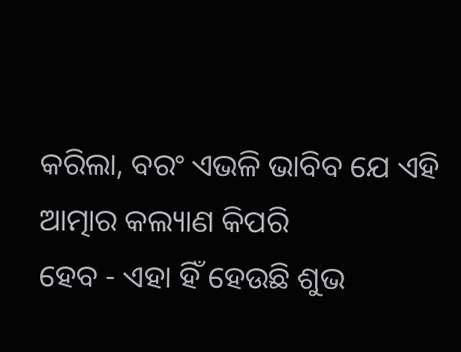କରିଲା, ବରଂ ଏଭଳି ଭାବିବ ଯେ ଏହି ଆତ୍ମାର କଲ୍ୟାଣ କିପରି
ହେବ - ଏହା ହିଁ ହେଉଛି ଶୁଭ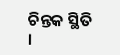ଚିନ୍ତକ ସ୍ଥିତି ।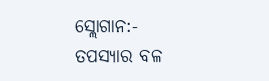ସ୍ଲୋଗାନ:-
ତପସ୍ୟାର ବଳ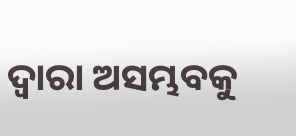ଦ୍ୱାରା ଅସମ୍ଭବକୁ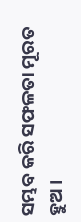ସମ୍ଭବ କରି ସଫଳତା ମୂରତ ହୁଅ ।